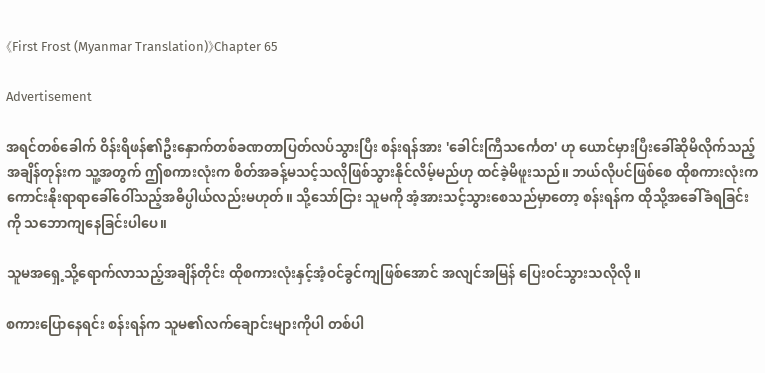《First Frost (Myanmar Translation)》Chapter 65

Advertisement

အရင်တစ်ခေါက် ဝိန်းရိဖန်၏ဦးနှောက်တစ်ခဏတာပြတ်လပ်သွားပြီး စန်းရန်အား 'ခေါင်းကြီသင်္ကေတ' ဟု ယောင်မှားပြီးခေါ်ဆိုမိလိုက်သည့်အချိန်တုန်းက သူ့အတွက် ဤစကားလုံးက စိတ်အခန့်မသင့်သလိုဖြစ်သွားနိုင်လိမ့်မည်ဟု ထင်ခဲ့မိဖူးသည်။ ဘယ်လိုပင်ဖြစ်စေ ထိုစကားလုံးက ကောင်းနိုးရာရာခေါ်ဝေါ်သည့်အဓိပ္ပါယ်လည်းမဟုတ်။ သို့သော်ငြား သူမကို အံ့အားသင့်သွားစေသည်မှာတော့ စန်းရန်က ထိုသို့အခေါ်ခံရခြင်းကို သဘောကျနေခြင်းပါပေ။

သူမအရှေ့သို့ရောက်လာသည့်အချိန်တိုင်း ထိုစကားလုံးနှင့်အံ့ဝင်ခွင်ကျဖြစ်အောင် အလျင်အမြန် ပြေးဝင်သွားသလိုလို။

စကားပြောနေရင်း စန်းရန်က သူမ၏လက်ချောင်းများကိုပါ တစ်ပါ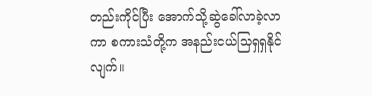တည်းကိုင်ပြီး အောက်သို့ဆွဲခေါ်လာခဲ့လာကာ စကားသံတို့က အနည်းငယ်သြရှရှနိုင်လျက်။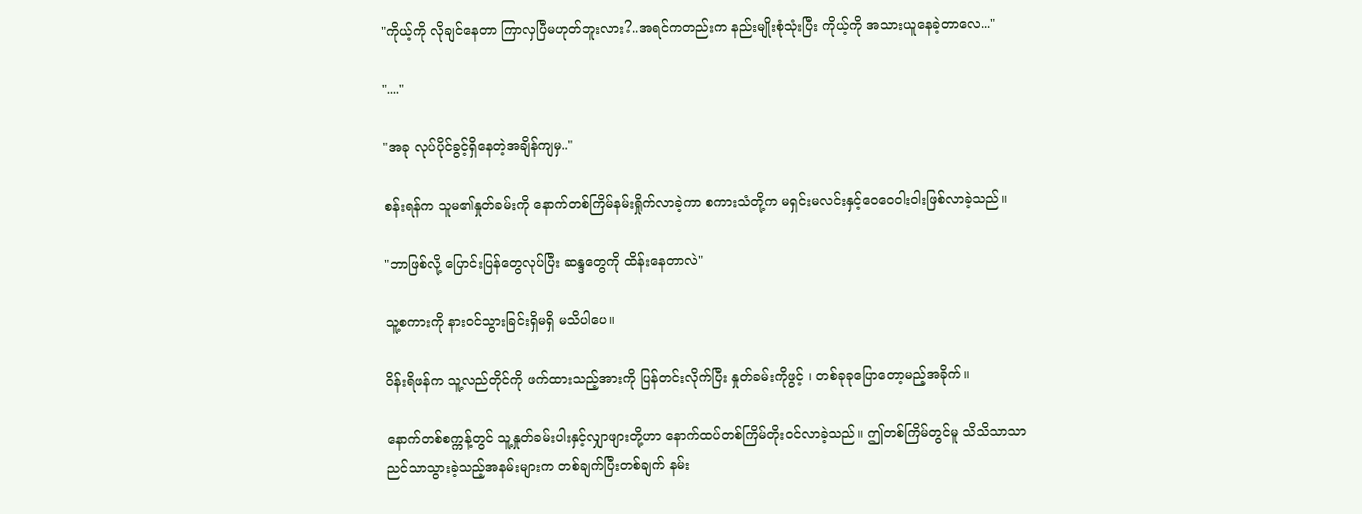"ကိုယ့်ကို လိုချင်နေတာ ကြာလှပြီမဟုတ်ဘူးလား?..အရင်ကတည်းက နည်းမျိုးစုံသုံးပြီး ကိုယ့်ကို အသားယူနေခဲ့တာလေ..."

"...."

"အခု လုပ်ပိုင်ခွင့်ရှိနေတဲ့အချိန်ကျမှ.."

စန်းရန်က သူမ၏နှုတ်ခမ်းကို နောက်တစ်ကြိမ်နမ်းရှိုက်လာခဲ့ကာ စကားသံတို့က မရှင်းမလင်းနှင့်ဝေဝေဝါးဝါးဖြစ်လာခဲ့သည်။

"ဘာဖြစ်လို့ ပြောင်းပြန်တွေလုပ်ပြီး ဆန္ဒတွေကို ထိန်းနေတာလဲ"

သူ့စကားကို နားဝင်သွားခြင်းရှိမရှိ မသိပါပေ။

ဝိန်းရိဖန်က သူ့လည်တိုင်ကို ဖက်ထားသည့်အားကို ပြန်တင်းလိုက်ပြီး နှုတ်ခမ်းကိုဖွင့် ၊ တစ်ခုခုပြောတော့မည့်အခိုက်။

နောက်တစ်စက္ကန့်တွင် သူ့နှုတ်ခမ်းပါးနှင့်လျှာဖျားတို့ဟာ နောက်ထပ်တစ်ကြိမ်တိုးဝင်လာခဲ့သည်။ ဤတစ်ကြိမ်တွင်မူ သိသိသာသာ ညင်သာသွားခဲ့သည့်အနမ်းများက တစ်ချက်ပြီးတစ်ချက် နမ်း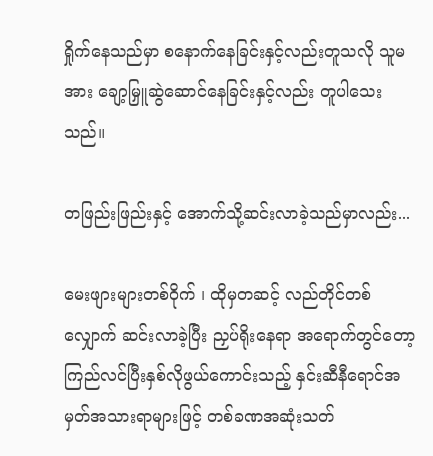ရှိုက်နေသည်မှာ စနောက်နေခြင်းနှင့်လည်းတူသလို သူမအား ချော့မြှူဆွဲဆောင်နေခြင်းနှင့်လည်း တူပါသေးသည်။

တဖြည်းဖြည်းနှင့် အောက်သို့ဆင်းလာခဲ့သည်မှာလည်း...

မေးဖျားများတစ်ဝိုက် ၊ ထိုမှတဆင့် လည်တိုင်တစ်လျှောက် ဆင်းလာခဲ့ပြီး ညှပ်ရိုးနေရာ အရောက်တွင်တော့ ကြည်လင်ပြီးနှစ်လိုဖွယ်ကောင်းသည့် နှင်းဆီနီရောင်အမှတ်အသားရာများဖြင့် တစ်ခဏအဆုံးသတ်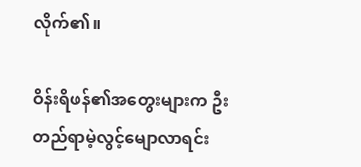လိုက်၏။

ဝိန်းရိဖန်၏အတွေးများက ဦးတည်ရာမဲ့လွင့်မျောလာရင်း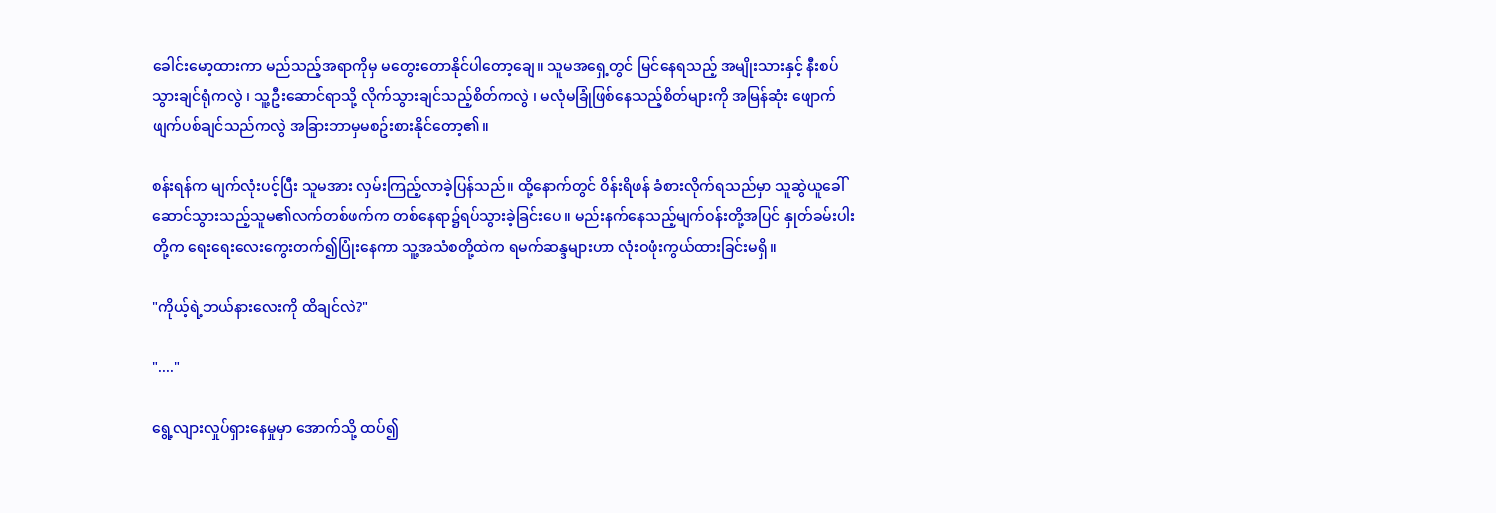ခေါင်းမော့ထားကာ မည်သည့်အရာကိုမှ မတွေးတောနိုင်ပါတော့ချေ။ သူမအရှေ့တွင် မြင်နေရသည့် အမျိုးသားနှင့် နီးစပ်သွားချင်ရုံကလွဲ ၊ သူ့ဦးဆောင်ရာသို့ လိုက်သွားချင်သည့်စိတ်ကလွဲ ၊ မလုံမခြုံဖြစ်နေသည့်စိတ်များကို အမြန်ဆုံး ဖျောက်ဖျက်ပစ်ချင်သည်ကလွဲ အခြားဘာမှမစဥ်းစားနိုင်တော့၏။

စန်းရန်က မျက်လုံးပင့်ပြီး သူမအား လှမ်းကြည့်လာခဲ့ပြန်သည်။ ထို့နောက်တွင် ဝိန်းရိဖန် ခံစားလိုက်ရသည်မှာ သူဆွဲယူခေါ်ဆောင်သွားသည့်သူမ၏လက်တစ်ဖက်က တစ်နေရာ၌ရပ်သွားခဲ့ခြင်းပေ။ မည်းနက်နေသည့်မျက်ဝန်းတို့အပြင် နှုတ်ခမ်းပါးတို့က ရေးရေးလေးကွေးတက်၍ပြုံးနေကာ သူ့အသံစတို့ထဲက ရမက်ဆန္ဒများဟာ လုံးဝဖုံးကွယ်ထားခြင်းမရှိ။

"ကိုယ့်ရဲ့ဘယ်နားလေးကို ထိချင်လဲ?"

"...."

ရွေ့လျားလှုပ်ရှားနေမှုမှာ အောက်သို့ ထပ်၍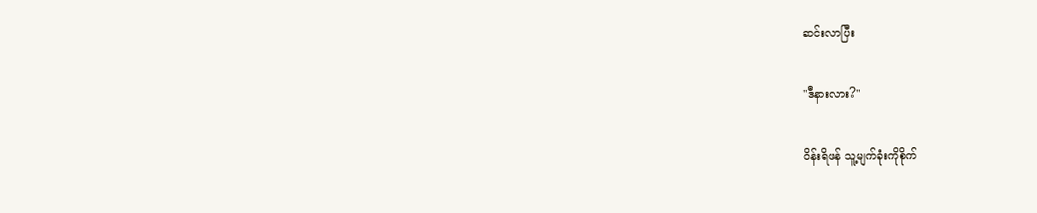ဆင်းလာပြီး

"ဒီနားလား?"

ဝိန်းရိဖန် သူ့မျက်ခုံးကိုစိုက်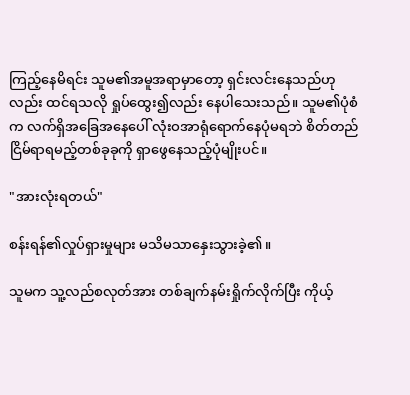ကြည့်နေမိရင်း သူမ၏အမူအရာမှာတော့ ရှင်းလင်းနေသည်ဟုလည်း ထင်ရသလို ရှုပ်ထွေး၍လည်း နေပါသေးသည်။ သူမ၏ပုံစံက လက်ရှိအခြေအနေပေါ် လုံးဝအာရုံရောက်နေပုံမရဘဲ စိတ်တည်ငြိမ်ရာရမည့်တစ်ခုခုကို ရှာဖွေနေသည့်ပုံမျိုးပင်။

"အားလုံးရတယ်"

စန်းရန်၏လှုပ်ရှားမှုများ မသိမသာနှေးသွားခဲ့၏။

သူမက သူ့လည်စလုတ်အား တစ်ချက်နမ်းရှိုက်လိုက်ပြီး ကိုယ့်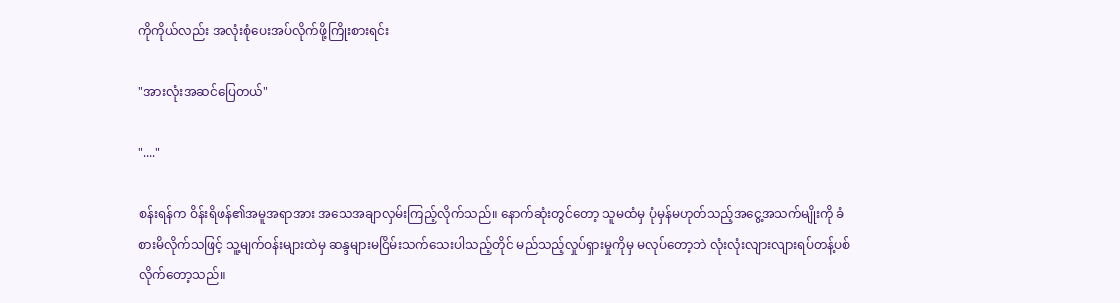ကိုကိုယ်လည်း အလုံးစုံပေးအပ်လိုက်ဖို့ကြိုးစားရင်း

"အားလုံးအဆင်ပြေတယ်"

"...."

စန်းရန်က ဝိန်းရိဖန်၏အမူအရာအား အသေအချာလှမ်းကြည့်လိုက်သည်။ နောက်ဆုံးတွင်တော့ သူမထံမှ ပုံမှန်မဟုတ်သည့်အငွေ့အသက်မျိုးကို ခံစားမိလိုက်သဖြင့် သူ့မျက်ဝန်းများထဲမှ ဆန္ဒများမငြိမ်းသက်သေးပါသည့်တိုင် မည်သည့်လှုပ်ရှားမှုကိုမှ မလုပ်တော့ဘဲ လုံးလုံးလျားလျားရပ်တန့်ပစ်လိုက်တော့သည်။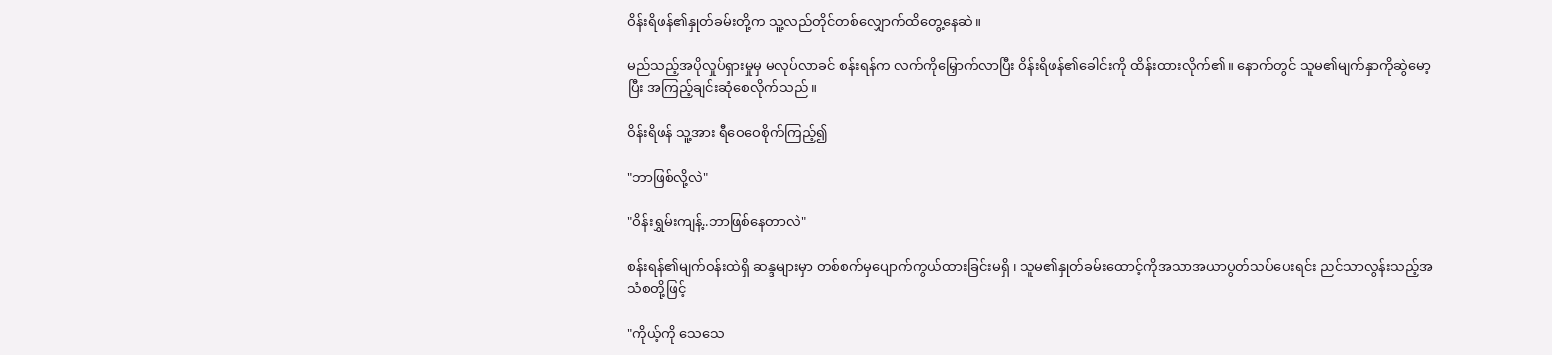ဝိန်းရိဖန်၏နှုတ်ခမ်းတို့က သူ့လည်တိုင်တစ်လျှောက်ထိတွေ့နေဆဲ။

မည်သည့်အပိုလှုပ်ရှားမှုမှ မလုပ်လာခင် စန်းရန်က လက်ကိုမြှောက်လာပြီး ဝိန်းရိဖန်၏ခေါင်းကို ထိန်းထားလိုက်၏။ နောက်တွင် သူမ၏မျက်နှာကိုဆွဲမော့ပြီး အကြည့်ချင်းဆုံစေလိုက်သည်။

ဝိန်းရိဖန် သူ့အား ရီဝေဝေစိုက်ကြည့်၍

"ဘာဖြစ်လို့လဲ"

"ဝိန်းရွှမ်းကျန့်..ဘာဖြစ်နေတာလဲ"

စန်းရန်၏မျက်ဝန်းထဲရှိ ဆန္ဒများမှာ တစ်စက်မှပျောက်ကွယ်ထားခြင်းမရှိ ၊ သူမ၏နှုတ်ခမ်းထောင့်ကိုအသာအယာပွတ်သပ်ပေးရင်း ညင်သာလွန်းသည့်အသံစတို့ဖြင့်

"ကိုယ့်ကို သေသေ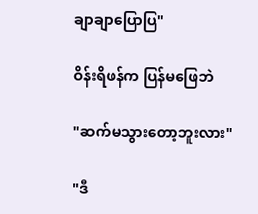ချာချာပြောပြ"

ဝိန်းရိဖန်က ပြန်မဖြေဘဲ

"ဆက်မသွားတော့ဘူးလား"

"ဒီ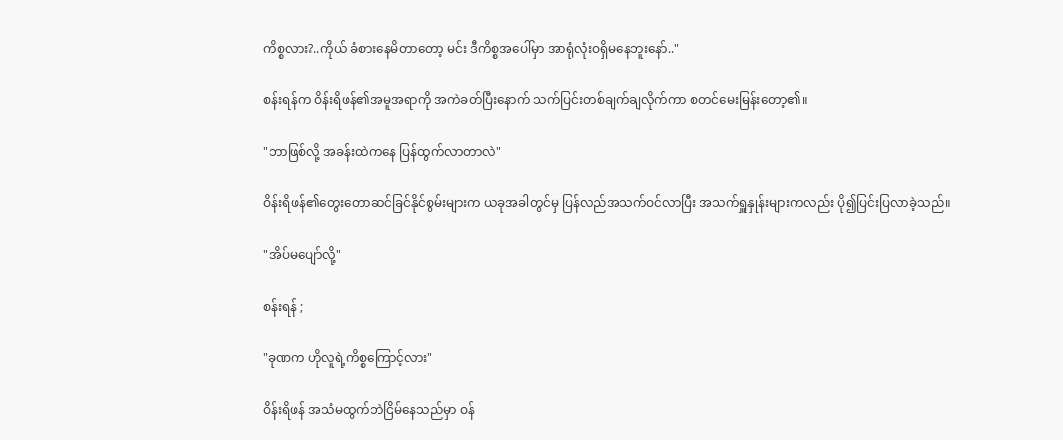ကိစ္စလား?..ကိုယ် ခံစားနေမိတာတော့ မင်း ဒီကိစ္စအပေါ်မှာ အာရုံလုံးဝရှိမနေဘူးနော်.."

စန်းရန်က ဝိန်းရိဖန်၏အမူအရာကို အကဲခတ်ပြီးနောက် သက်ပြင်းတစ်ချက်ချလိုက်ကာ စတင်မေးမြန်းတော့၏။

"ဘာဖြစ်လို့ အခန်းထဲကနေ ပြန်ထွက်လာတာလဲ"

ဝိန်းရိဖန်၏တွေးတောဆင်ခြင်နိုင်စွမ်းများက ယခုအခါတွင်မှ ပြန်လည်အသက်ဝင်လာပြီး အသက်ရှူနှုန်းများကလည်း ပို၍ပြင်းပြလာခဲ့သည်။

"အိပ်မပျော်လို့"

စန်းရန် ;

"ခုဏက ဟိုလူရဲ့ကိစ္စကြောင့်လား"

ဝိန်းရိဖန် အသံမထွက်ဘဲငြိမ်နေသည်မှာ ဝန်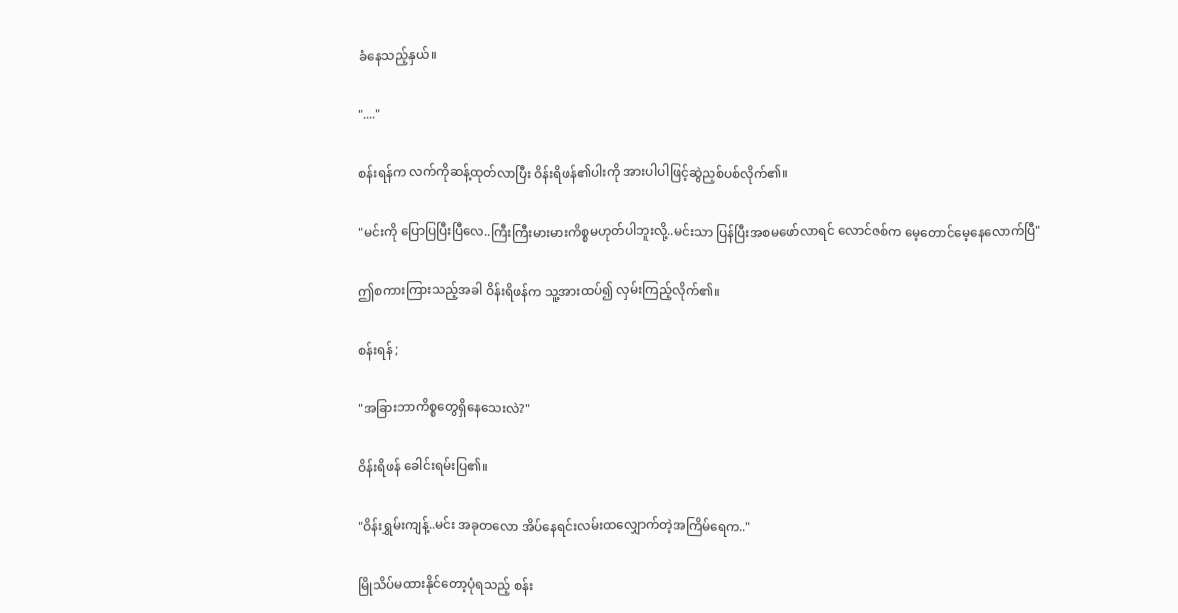ခံနေသည့်နှယ်။

"...."

စန်းရန်က လက်ကိုဆန့်ထုတ်လာပြီး ဝိန်းရိဖန်၏ပါးကို အားပါပါဖြင့်ဆွဲညှစ်ပစ်လိုက်၏။

"မင်းကို ပြောပြပြီးပြီလေ..ကြီးကြီးမားမားကိစ္စမဟုတ်ပါဘူးလို့..မင်းသာ ပြန်ပြီးအစမဖော်လာရင် လောင်ဇစ်က မေ့တောင်မေ့နေလောက်ပြီ"

ဤစကားကြားသည့်အခါ ဝိန်းရိဖန်က သူ့အားထပ်၍ လှမ်းကြည့်လိုက်၏။

စန်းရန် ;

"အခြားဘာကိစ္စတွေရှိနေသေးလဲ?"

ဝိန်းရိဖန် ခေါင်းရမ်းပြ၏။

"ဝိန်းရွှမ်းကျန့်..မင်း အခုတလော အိပ်နေရင်းလမ်းထလျှောက်တဲ့အကြိမ်ရေက.."

မြိုသိပ်မထားနိုင်တော့ပုံရသည့် စန်း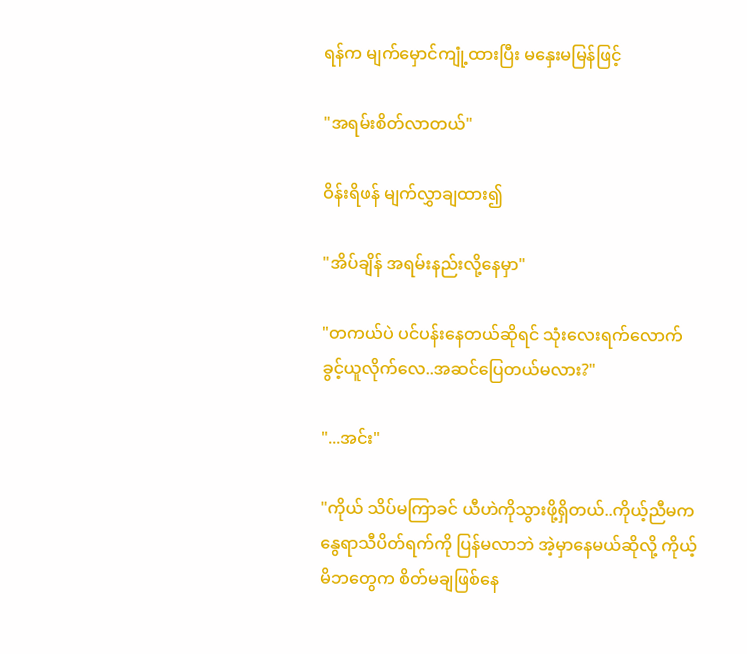ရန်က မျက်မှောင်ကျုံ့ထားပြီး မနှေးမမြန်ဖြင့်

"အရမ်းစိတ်လာတယ်"

ဝိန်းရိဖန် မျက်လွှာချထား၍

"အိပ်ချိန် အရမ်းနည်းလို့နေမှာ"

"တကယ်ပဲ ပင်ပန်းနေတယ်ဆိုရင် သုံးလေးရက်လောက်ခွင့်ယူလိုက်လေ..အဆင်ပြေတယ်မလား?"

"...အင်း"

"ကိုယ် သိပ်မကြာခင် ယီဟဲကိုသွားဖို့ရှိတယ်..ကိုယ့်ညီမက နွေရာသီပိတ်ရက်ကို ပြန်မလာဘဲ အဲ့မှာနေမယ်ဆိုလို့ ကိုယ့်မိဘတွေက စိတ်မချဖြစ်နေ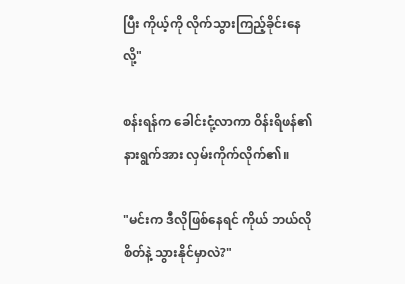ပြီး ကိုယ့်ကို လိုက်သွားကြည့်ခိုင်းနေလို့"

စန်းရန်က ခေါင်းငုံ့လာကာ ဝိန်းရိဖန်၏နားရွက်အား လှမ်းကိုက်လိုက်၏။

"မင်းက ဒီလိုဖြစ်နေရင် ကိုယ် ဘယ်လိုစိတ်နဲ့ သွားနိုင်မှာလဲ?"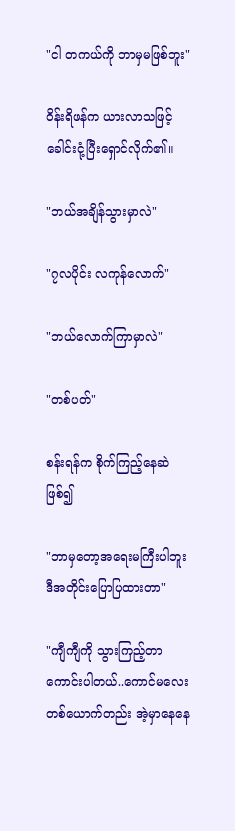"ငါ တကယ်ကို ဘာမှမဖြစ်ဘူး"

ဝိန်းရိဖန်က ယားလာသဖြင့် ခေါင်းငုံ့ပြီးရှောင်လိုက်၏။

"ဘယ်အချိန်သွားမှာလဲ"

"၇လပိုင်း လကုန်လောက်"

"ဘယ်လောက်ကြာမှာလဲ"

"တစ်ပတ်"

စန်းရန်က စိုက်ကြည့်နေဆဲဖြစ်၍

"ဘာမှတော့အရေးမကြီးပါဘူး ဒီအတိုင်းပြောပြထားတာ"

"ကျီကျီကို သွားကြည့်တာကောင်းပါတယ်..ကောင်မလေးတစ်ယောက်တည်း အဲ့မှာနေနေ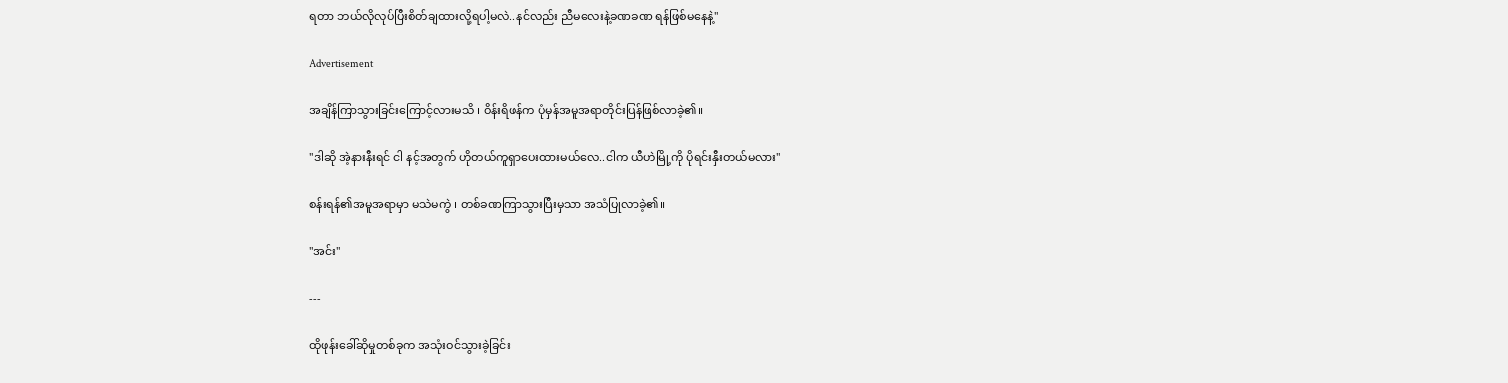ရတာ ဘယ်လိုလုပ်ပြီးစိတ်ချထားလို့ရပါ့မလဲ..နင်လည်း ညီမလေးနဲ့ခဏခဏ ရန်ဖြစ်မနေနဲ့"

Advertisement

အချိန်ကြာသွားခြင်းကြောင့်လားမသိ ၊ ဝိန်းရိဖန်က ပုံမှန်အမူအရာတိုင်းပြန်ဖြစ်လာခဲ့၏။

"ဒါဆို အဲ့နားနီးရင် ငါ နင့်အတွက် ဟိုတယ်ကူရှာပေးထားမယ်လေ..ငါက ယီဟဲမြို့ကို ပိုရင်းနှီးတယ်မလား"

စန်းရန်၏အမူအရာမှာ မသဲမကွဲ ၊ တစ်ခဏကြာသွားပြီးမှသာ အသံပြုလာခဲ့၏။

"အင်း"

---

ထိုဖုန်းခေါ်ဆိုမှုတစ်ခုက အသုံးဝင်သွားခဲ့ခြင်း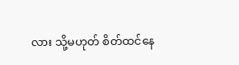လား သို့မဟုတ် စိတ်ထင်နေ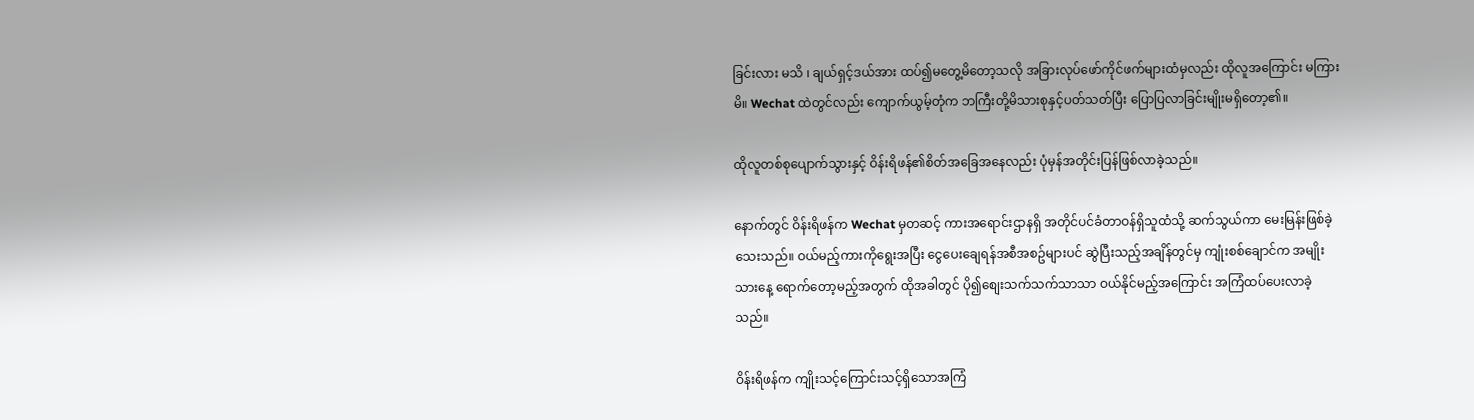ခြင်းလား မသိ ၊ ချယ်ရှင့်ဒယ်အား ထပ်၍မတွေ့မိတော့သလို အခြားလုပ်ဖော်ကိုင်ဖက်များထံမှလည်း ထိုလူအကြောင်း မကြားမိ။ Wechat ထဲတွင်လည်း ကျောက်ယွမ့်တုံက ဘကြီးတို့မိသားစုနှင့်ပတ်သတ်ပြီး ပြောပြလာခြင်းမျိုးမရှိတော့၏။

ထိုလူတစ်စုပျောက်သွားနှင့် ဝိန်းရိဖန်၏စိတ်အခြေအနေလည်း ပုံမှန်အတိုင်းပြန်ဖြစ်လာခဲ့သည်။

နောက်တွင် ဝိန်းရိဖန်က Wechat မှတဆင့် ကားအရောင်းဌာနရှိ အတိုင်ပင်ခံတာဝန်ရှိသူထံသို့ ဆက်သွယ်ကာ မေးမြန်းဖြစ်ခဲ့သေးသည်။ ဝယ်မည့်ကားကိုရွေးအပြီး ငွေပေးချေရန်အစီအစဥ်များပင် ဆွဲပြီးသည့်အချိန်တွင်မှ ကျုံးစစ်ချောင်က အမျိုးသားနေ့ ရောက်တော့မည့်အတွက် ထိုအခါတွင် ပို၍စျေးသက်သက်သာသာ ဝယ်နိုင်မည့်အကြောင်း အကြံထပ်ပေးလာခဲ့သည်။

ဝိန်းရိဖန်က ကျိုးသင့်ကြောင်းသင့်ရှိသောအကြံ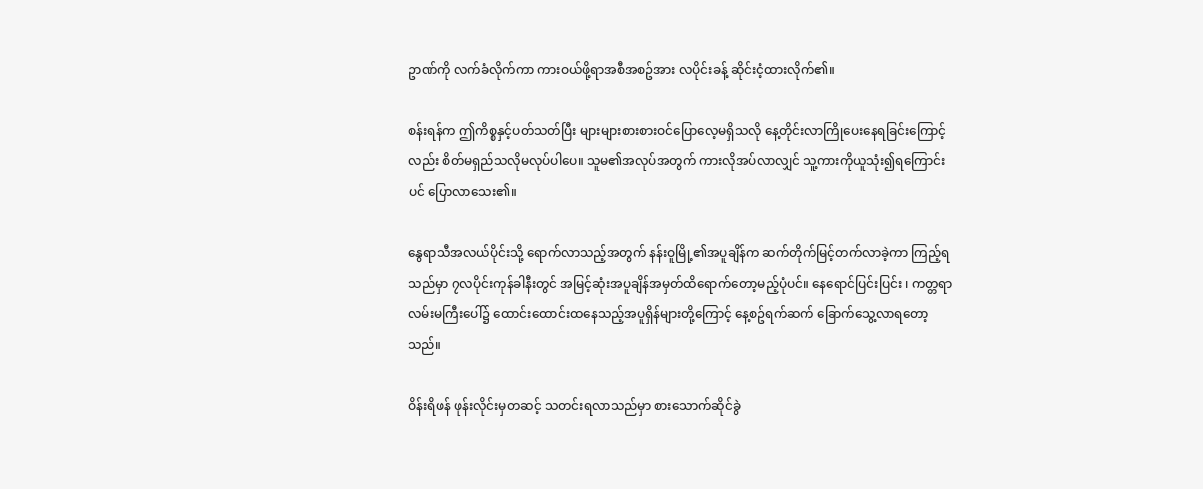ဥာဏ်ကို လက်ခံလိုက်ကာ ကားဝယ်ဖို့ရာအစီအစဥ်အား လပိုင်းခန့် ဆိုင်းငံ့ထားလိုက်၏။

စန်းရန်က ဤကိစ္စနှင့်ပတ်သတ်ပြီး များများစားစားဝင်ပြောလေ့မရှိသလို နေ့တိုင်းလာကြိုပေးနေရခြင်းကြောင့်လည်း စိတ်မရှည်သလိုမလုပ်ပါပေ။ သူမ၏အလုပ်အတွက် ကားလိုအပ်လာလျှင် သူ့ကားကိုယူသုံး၍ရကြောင်းပင် ပြောလာသေး၏။

နွေရာသီအလယ်ပိုင်းသို့ ရောက်လာသည့်အတွက် နန်းဝူမြို့၏အပူချိန်က ဆက်တိုက်မြင့်တက်လာခဲ့ကာ ကြည့်ရသည်မှာ ၇လပိုင်းကုန်ခါနီးတွင် အမြင့်ဆုံးအပူချိန်အမှတ်ထိရောက်တော့မည့်ပုံပင်။ နေရောင်ပြင်းပြင်း ၊ ကတ္တရာလမ်းမကြီးပေါ်၌ ထောင်းထောင်းထနေသည့်အပူရှိန်များတို့ကြောင့် နေ့စဥ်ရက်ဆက် ခြောက်သွေ့လာရတော့သည်။

ဝိန်းရိဖန် ဖုန်းလိုင်းမှတဆင့် သတင်းရလာသည်မှာ စားသောက်ဆိုင်ခွဲ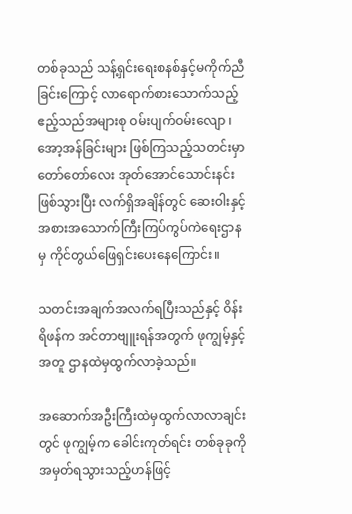တစ်ခုသည် သန့်ရှင်းရေးစနစ်နှင့်မကိုက်ညီခြင်းကြောင့် လာရောက်စားသောက်သည့်ဧည့်သည်အများစု ဝမ်းပျက်ဝမ်းလျော ၊ အော့အန်ခြင်းများ ဖြစ်ကြသည့်သတင်းမှာ တော်တော်လေး အုတ်အောင်သောင်းနင်းဖြစ်သွားပြီး လက်ရှိအချိန်တွင် ဆေးဝါးနှင့်အစားအသောက်ကြီးကြပ်ကွပ်ကဲရေးဌာနမှ ကိုင်တွယ်ဖြေရှင်းပေးနေကြောင်း။

သတင်းအချက်အလက်ရပြီးသည်နှင့် ဝိန်းရိဖန်က အင်တာဗျူးရန်အတွက် ဖုကျွမ့်နှင့်အတူ ဌာနထဲမှထွက်လာခဲ့သည်။

အဆောက်အဦးကြီးထဲမှထွက်လာလာချင်းတွင် ဖုကျွမ့်က ခေါင်းကုတ်ရင်း တစ်ခုခုကိုအမှတ်ရသွားသည့်ဟန်ဖြင့်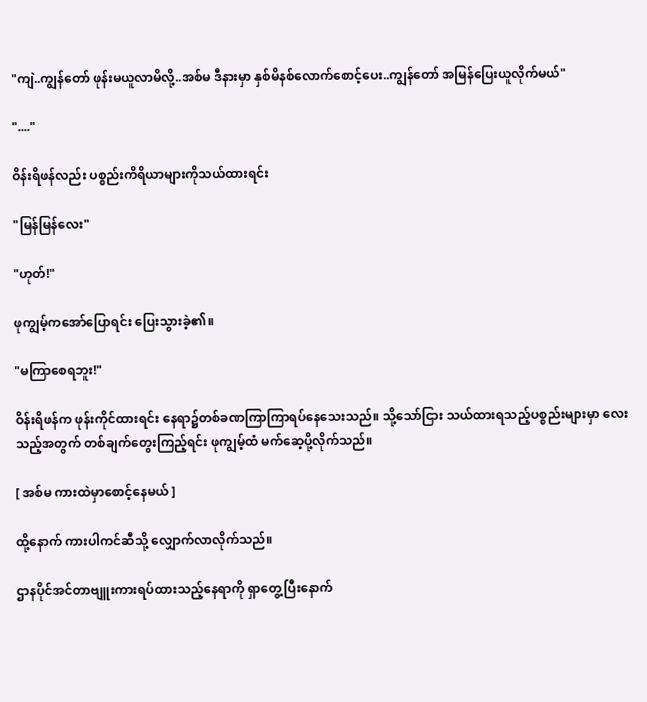"ကျဲ..ကျွန်တော် ဖုန်းမယူလာမိလို့..အစ်မ ဒီနားမှာ နှစ်မိနစ်လောက်စောင့်ပေး..ကျွန်တော် အမြန်ပြေးယူလိုက်မယ်"

"...."

ဝိန်းရိဖန်လည်း ပစ္စည်းကိရိယာများကိုသယ်ထားရင်း

"မြန်မြန်လေး"

"ဟုတ်!"

ဖုကျွမ့်ကအော်ပြောရင်း ပြေးသွားခဲ့၏။

"မကြာစေရဘူး!"

ဝိန်းရိဖန်က ဖုန်းကိုင်ထားရင်း နေရာ၌တစ်ခဏကြာကြာရပ်နေသေးသည်။ သို့သော်ငြား သယ်ထားရသည့်ပစ္စည်းများမှာ လေးသည့်အတွက် တစ်ချက်တွေးကြည့်ရင်း ဖုကျွမ့်ထံ မက်ဆေ့ပို့လိုက်သည်။

[ အစ်မ ကားထဲမှာစောင့်နေမယ် ]

ထို့နောက် ကားပါကင်ဆီသို့ လျှောက်လာလိုက်သည်။

ဌာနပိုင်အင်တာဗျူးကားရပ်ထားသည့်နေရာကို ရှာတွေ့ပြီးနောက်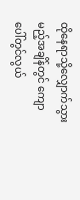ထိုနေရာသို့လျှောက်သွားမည့်အချိန်တွင် ကျောပေါ်တွင်လွယ်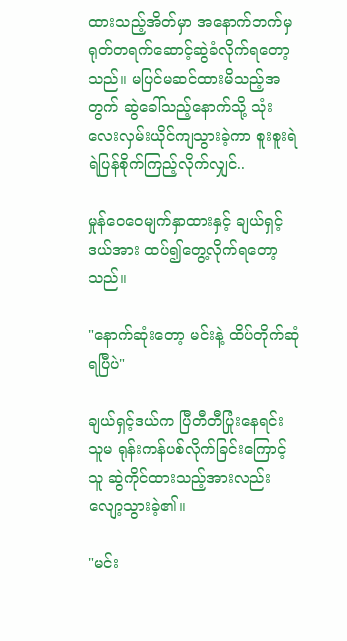ထားသည့်အိတ်မှာ အနောက်ဘက်မှရုတ်တရက်ဆောင့်ဆွဲခံလိုက်ရတော့သည်။ မပြင်မဆင်ထားမိသည့်အတွက် ဆွဲခေါ်သည့်နောက်သို့ သုံးလေးလှမ်းယိုင်ကျသွားခဲ့ကာ စူးစူးရဲရဲပြန်စိုက်ကြည့်လိုက်လျှင်..

မှုန်ဝေဝေမျက်နှာထားနှင့် ချယ်ရှင့်ဒယ်အား ထပ်၍တွေ့လိုက်ရတော့သည်။

"နောက်ဆုံးတော့ မင်းနဲ့ ထိပ်တိုက်ဆုံရပြီပဲ"

ချယ်ရှင့်ဒယ်က ပြီတီတီပြုံးနေရင်း သူမ ရုန်းကန်ပစ်လိုက်ခြင်းကြောင့် သူ ဆွဲကိုင်ထားသည့်အားလည်း လျော့သွားခဲ့၏။

"မင်း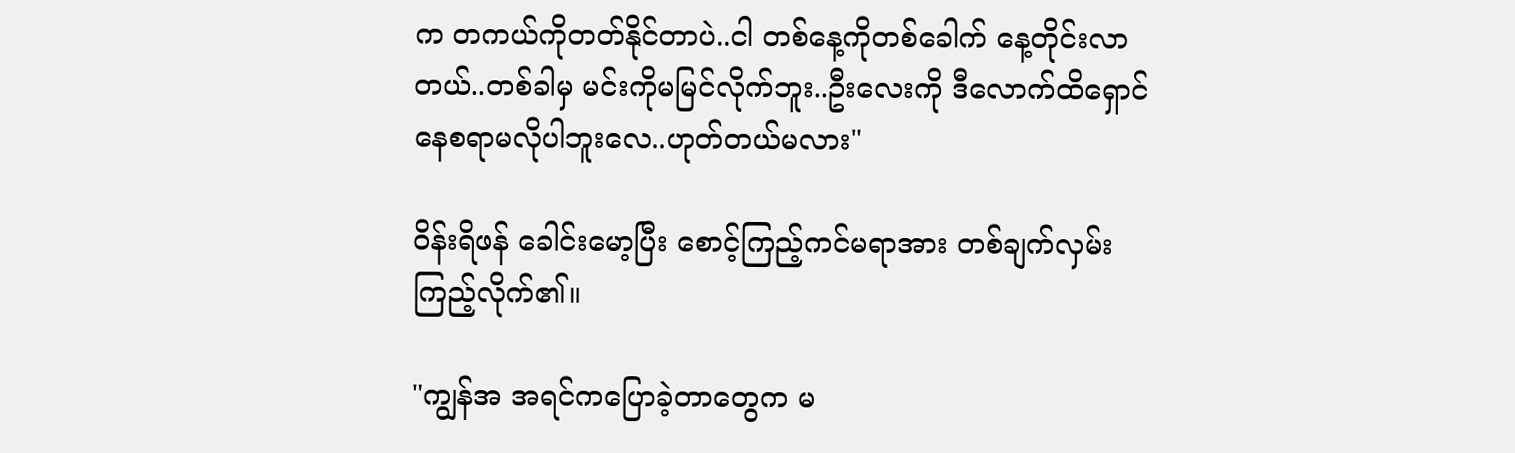က တကယ်ကိုတတ်နိုင်တာပဲ..ငါ တစ်နေ့ကိုတစ်ခေါက် နေ့တိုင်းလာတယ်..တစ်ခါမှ မင်းကိုမမြင်လိုက်ဘူး..ဦးလေးကို ဒီလောက်ထိရှောင်နေစရာမလိုပါဘူးလေ..ဟုတ်တယ်မလား"

ဝိန်းရိဖန် ခေါင်းမော့ပြီး စောင့်ကြည့်ကင်မရာအား တစ်ချက်လှမ်းကြည့်လိုက်၏။

"ကျွန်အ အရင်ကပြောခဲ့တာတွေက မ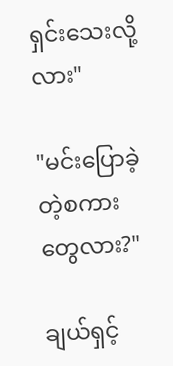ရှင်းသေးလို့လား"

"မင်းပြောခဲ့တဲ့စကားတွေလား?"

ချယ်ရှင့်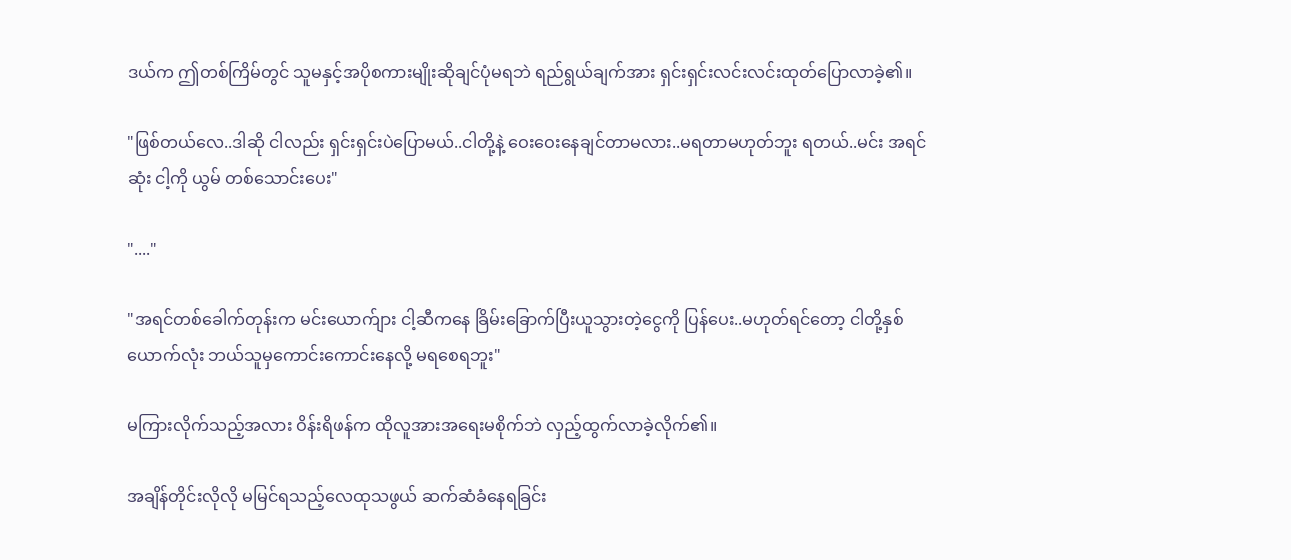ဒယ်က ဤတစ်ကြိမ်တွင် သူမနှင့်အပိုစကားမျိုးဆိုချင်ပုံမရဘဲ ရည်ရွယ်ချက်အား ရှင်းရှင်းလင်းလင်းထုတ်ပြောလာခဲ့၏။

"ဖြစ်တယ်လေ..ဒါဆို ငါလည်း ရှင်းရှင်းပဲပြောမယ်..ငါတို့နဲ့ ဝေးဝေးနေချင်တာမလား..မရတာမဟုတ်ဘူး ရတယ်..မင်း အရင်ဆုံး ငါ့ကို ယွမ် တစ်သောင်းပေး"

"...."

"အရင်တစ်ခေါက်တုန်းက မင်းယောက်ျား ငါ့ဆီကနေ ခြိမ်းခြောက်ပြီးယူသွားတဲ့ငွေကို ပြန်ပေး..မဟုတ်ရင်တော့ ငါတို့နှစ်ယောက်လုံး ဘယ်သူမှကောင်းကောင်းနေလို့ မရစေရဘူး"

မကြားလိုက်သည့်အလား ဝိန်းရိဖန်က ထိုလူအားအရေးမစိုက်ဘဲ လှည့်ထွက်လာခဲ့လိုက်၏။

အချိန်တိုင်းလိုလို မမြင်ရသည့်လေထုသဖွယ် ဆက်ဆံခံနေရခြင်း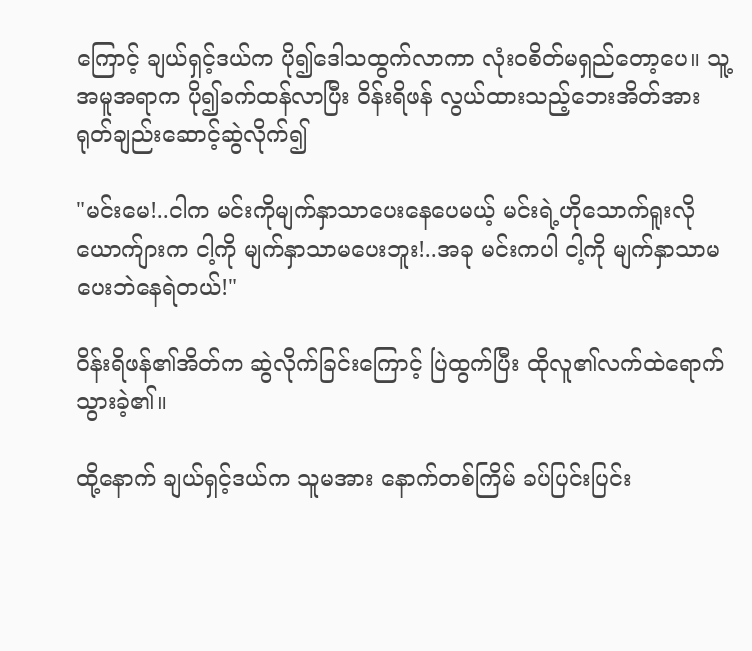ကြောင့် ချယ်ရှင့်ဒယ်က ပို၍ဒေါသထွက်လာကာ လုံးဝစိတ်မရှည်တော့ပေ။ သူ့အမူအရာက ပို၍ခက်ထန်လာပြီး ဝိန်းရိဖန် လွယ်ထားသည့်ဘေးအိတ်အား ရုတ်ချည်းဆောင့်ဆွဲလိုက်၍

"မင်းမေ!..ငါက မင်းကိုမျက်နှာသာပေးနေပေမယ့် မင်းရဲ့ဟိုသောက်ရူးလိုယောက်ျားက ငါ့ကို မျက်နှာသာမပေးဘူး!..အခု မင်းကပါ ငါ့ကို မျက်နှာသာမပေးဘဲနေရဲတယ်!"

ဝိန်းရိဖန်၏အိတ်က ဆွဲလိုက်ခြင်းကြောင့် ပြဲထွက်ပြီး ထိုလူ၏လက်ထဲရောက်သွားခဲ့၏။

ထို့နောက် ချယ်ရှင့်ဒယ်က သူမအား နောက်တစ်ကြိမ် ခပ်ပြင်းပြင်း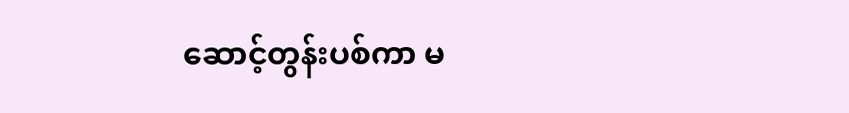ဆောင့်တွန်းပစ်ကာ မ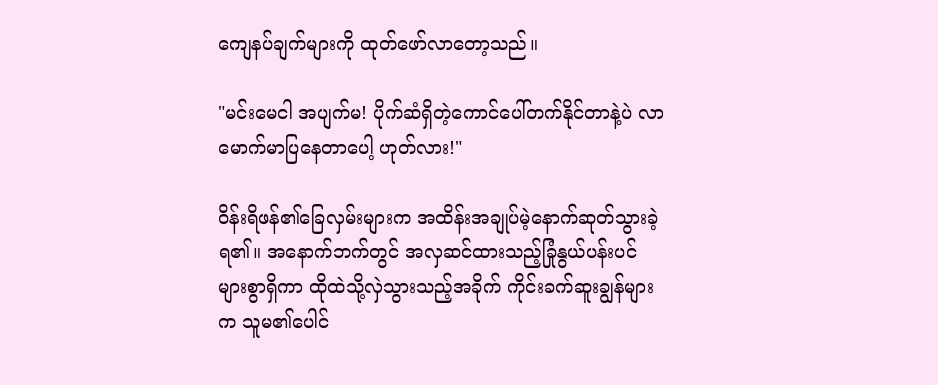ကျေနပ်ချက်များကို ထုတ်ဖော်လာတော့သည်။

"မင်းမေငါ အပျက်မ! ပိုက်ဆံရှိတဲ့ကောင်ပေါ်တက်နိုင်တာနဲ့ပဲ လာမောက်မာပြနေတာပေါ့ ဟုတ်လား!"

ဝိန်းရိဖန်၏ခြေလှမ်းများက အထိန်းအချုပ်မဲ့နောက်ဆုတ်သွားခဲ့ရ၏။ အနောက်ဘက်တွင် အလှဆင်ထားသည့်ခြုံနွယ်ပန်းပင်များစွာရှိကာ ထိုထဲသို့လှဲသွားသည့်အခိုက် ကိုင်းခက်ဆူးချွန်များက သူမ၏ပေါင်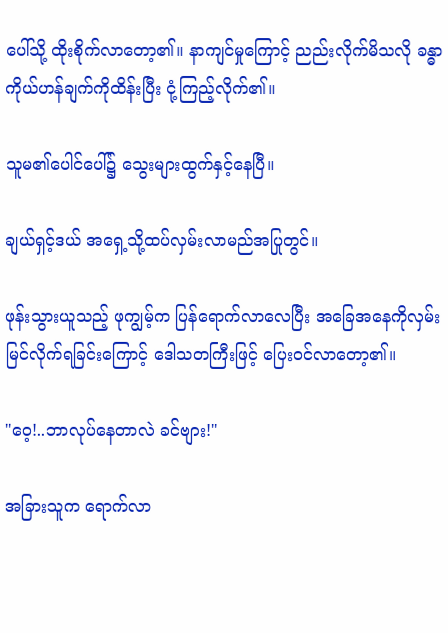ပေါ်သို့ ထိုးစိုက်လာတော့၏။ နာကျင်မှုကြောင့် ညည်းလိုက်မိသလို ခန္ဓာကိုယ်ဟန်ချက်ကိုထိန်းပြီး ငုံ့ကြည့်လိုက်၏။

သူမ၏ပေါင်ပေါ်၌ သွေးများထွက်နှင့်နေပြီ။

ချယ်ရှင့်ဒယ် အရှေ့သို့ထပ်လှမ်းလာမည်အပြုတွင်။

ဖုန်းသွားယူသည့် ဖုကျွမ့်က ပြန်ရောက်လာလေပြီး အခြေအနေကိုလှမ်းမြင်လိုက်ရခြင်းကြောင့် ဒေါသတကြီးဖြင့် ပြေးဝင်လာတော့၏။

"ဝေ့!..ဘာလုပ်နေတာလဲ ခင်ဗျား!"

အခြားသူက ရောက်လာ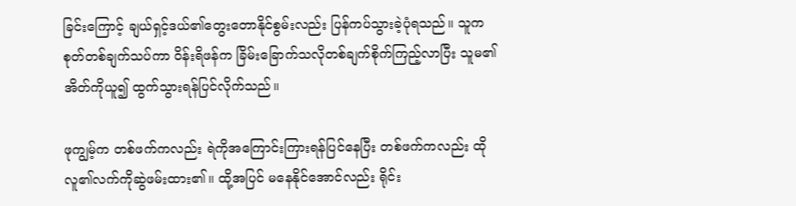ခြင်းကြောင့် ချယ်ရှင့်ဒယ်၏တွေးတောနိုင်စွမ်းလည်း ပြန်ကပ်သွားခဲ့ပုံရသည်။ သူက စုတ်တစ်ချက်သပ်ကာ ဝိန်းရိဖန်က ခြိမ်းခြောက်သလိုတစ်ချက်စိုက်ကြည့်လာပြီး သူမ၏အိတ်ကိုယူ၍ ထွက်သွားရန်ပြင်လိုက်သည်။

ဖုကျွမ့်က တစ်ဖက်ကလည်း ရဲကိုအကြောင်းကြားရန်ပြင်နေပြီး တစ်ဖက်ကလည်း ထိုလူ၏လက်ကိုဆွဲဖမ်းထား၏။ ထို့အပြင် မနေနိုင်အောင်လည်း ရိုင်း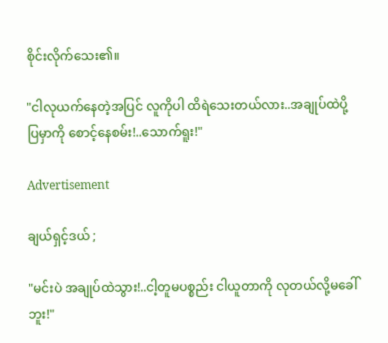စိုင်းလိုက်သေး၏။

"ငါလုယက်နေတဲ့အပြင် လူကိုပါ ထိရဲသေးတယ်လား..အချုပ်ထဲပို့ပြမှာကို စောင့်နေစမ်း!..သောက်ရူး!"

Advertisement

ချယ်ရှင့်ဒယ် ;

"မင်းပဲ အချုပ်ထဲသွား!..ငါ့တူမပစ္စည်း ငါယူတာကို လုတယ်လို့မခေါ်ဘူး!"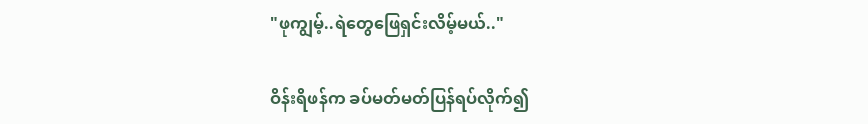"ဖုကျွမ့်..ရဲတွေဖြေရှင်းလိမ့်မယ်.."

ဝိန်းရိဖန်က ခပ်မတ်မတ်ပြန်ရပ်လိုက်၍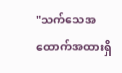"သက်သေအထောက်အထားရှိ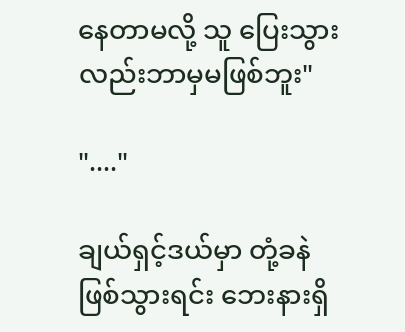နေတာမလို့ သူ ပြေးသွားလည်းဘာမှမဖြစ်ဘူး"

"...."

ချယ်ရှင့်ဒယ်မှာ တုံ့ခနဲဖြစ်သွားရင်း ဘေးနားရှိ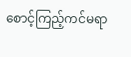စောင့်ကြည့်ကင်မရာ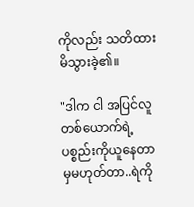ကိုလည်း သတိထားမိသွားခဲ့၏။

"ဒါက ငါ အပြင်လူတစ်ယောက်ရဲ့ပစ္စည်းကိုယူနေတာမှမဟုတ်တာ..ရဲကို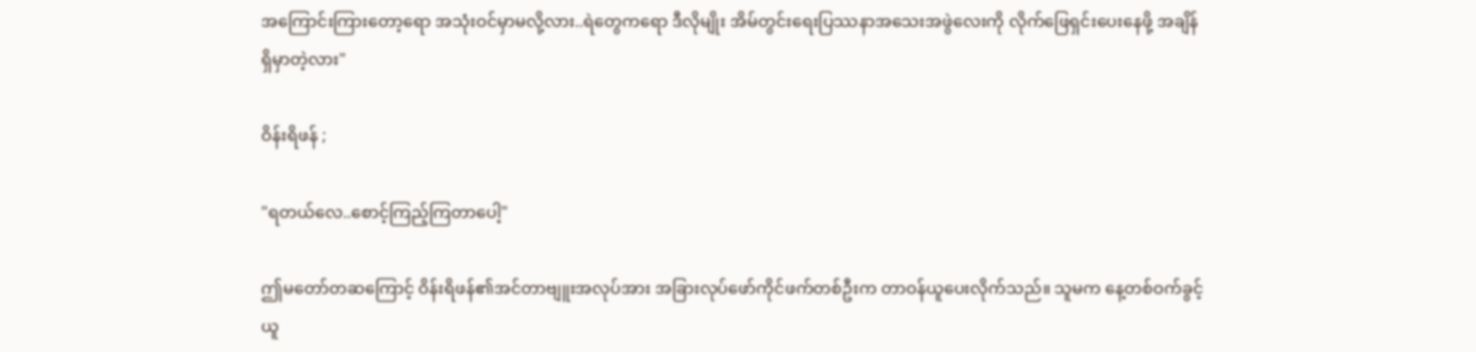အကြောင်းကြားတော့ရော အသုံးဝင်မှာမလို့လား..ရဲတွေကရော ဒီလိုမျိုး အိမ်တွင်းရေးပြဿနာအသေးအဖွဲလေးကို လိုက်ဖြေရှင်းပေးနေဖို့ အချိန်ရှိမှာတဲ့လား"

ဝိန်းရိဖန် ;

"ရတယ်လေ..စောင့်ကြည့်ကြတာပေါ့"

ဤမတော်တဆကြောင့် ဝိန်းရိဖန်၏အင်တာဗျူးအလုပ်အား အခြားလုပ်ဖော်ကိုင်ဖက်တစ်ဦးက တာဝန်ယူပေးလိုက်သည်။ သူမက နေ့တစ်ဝက်ခွင့်ယူ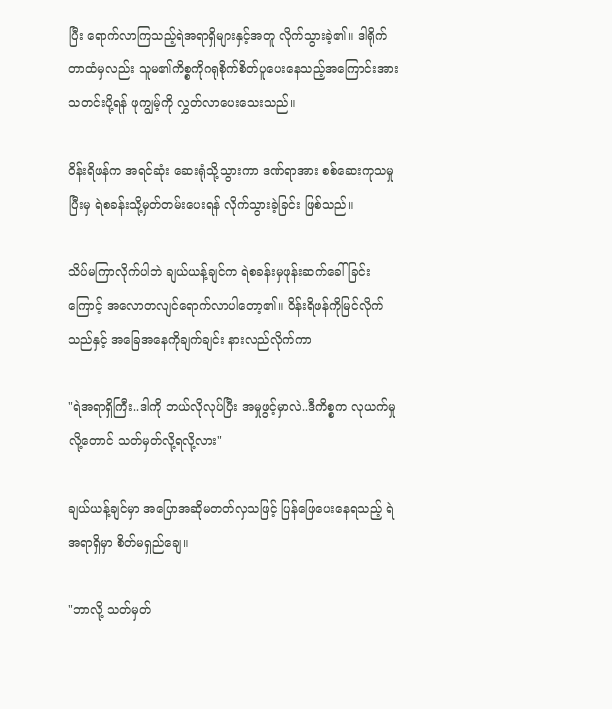ပြီး ရောက်လာကြသည့်ရဲအရာရှိများနှင့်အတူ လိုက်သွားခဲ့၏။ ဒါရိုက်တာထံမှလည်း သူမ၏ကိစ္စကိုဂရုစိုက်စိတ်ပူပေးနေသည့်အကြောင်းအား သတင်းပို့ရန် ဖုကျွမ့်ကို လွှတ်လာပေးသေးသည်။

ဝိန်းရိဖန်က အရင်ဆုံး ဆေးရုံသို့သွားကာ ဒဏ်ရာအား စစ်ဆေးကုသမှုပြီးမှ ရဲစခန်းသို့မှတ်တမ်းပေးရန် လိုက်သွားခဲ့ခြင်း ဖြစ်သည်။

သိပ်မကြာလိုက်ပါဘဲ ချယ်ယန့်ချင်က ရဲစခန်းမှဖုန်းဆက်ခေါ်ခြင်းကြောင့် အလောတလျင်ရောက်လာပါတော့၏။ ဝိန်းရိဖန်ကိုမြင်လိုက်သည်နှင့် အခြေအနေကိုချက်ချင်း နားလည်လိုက်ကာ

"ရဲအရာရှိကြီး..ဒါကို ဘယ်လိုလုပ်ပြီး အမှုဖွင့်မှာလဲ..ဒီကိစ္စက လုယက်မှုလို့တောင် သတ်မှတ်လို့ရလို့လား"

ချယ်ယန့်ချင်မှာ အပြောအဆိုမတတ်လှသဖြင့် ပြန်ဖြေပေးနေရသည့် ရဲအရာရှိမှာ စိတ်မရှည်ချေ။

"ဘာလို့ သတ်မှတ်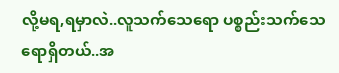လို့မရ,ရမှာလဲ..လူသက်သေရော ပစ္စည်းသက်သေရောရှိတယ်..အ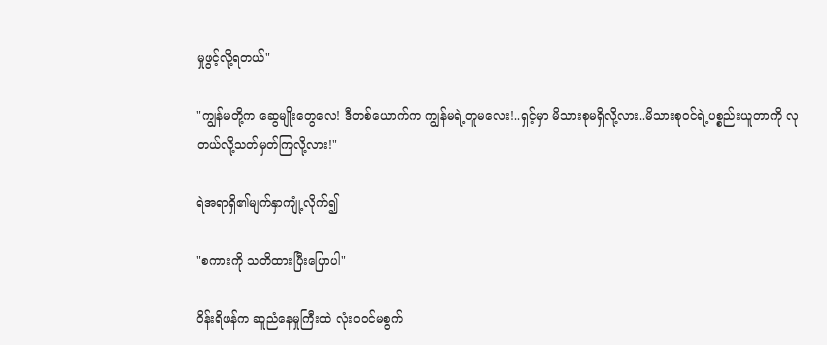မှုဖွင့်လို့ရတယ်"

"ကျွန်မတို့က ဆွေမျိုးတွေလေ! ဒီတစ်ယောက်က ကျွန်မရဲ့တူမလေး!..ရှင့်မှာ မိသားစုမရှိလို့လား..မိသားစုဝင်ရဲ့ပစ္စည်းယူတာကို လုတယ်လို့သတ်မှတ်ကြလို့လား!"

ရဲအရာရှိ၏မျက်နှာကျုံ့လိုက်၍

"စကားကို သတိထားပြီးပြောပါ"

ဝိန်းရိဖန်က ဆူညံနေမှုကြီးထဲ လုံးဝဝင်မစွက်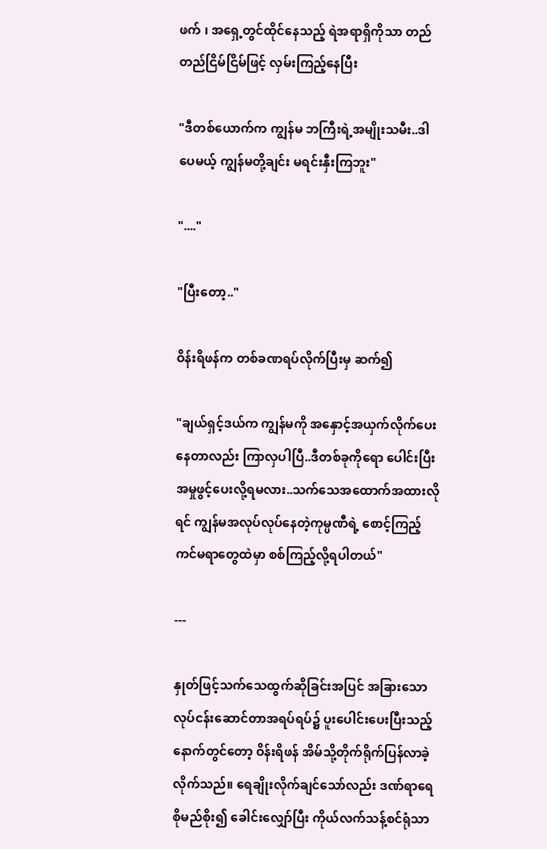ဖက် ၊ အရှေ့တွင်ထိုင်နေသည့် ရဲအရာရှိကိုသာ တည်တည်ငြိမ်ငြိမ်ဖြင့် လှမ်းကြည့်နေပြီး

"ဒီတစ်ယောက်က ကျွန်မ ဘကြီးရဲ့အမျိုးသမီး..ဒါပေမယ့် ကျွန်မတို့ချင်း မရင်းနှီးကြဘူး"

"...."

"ပြီးတော့.."

ဝိန်းရိဖန်က တစ်ခဏရပ်လိုက်ပြီးမှ ဆက်၍

"ချယ်ရှင့်ဒယ်က ကျွန်မကို အနှောင့်အယှက်လိုက်ပေးနေတာလည်း ကြာလှပါပြီ..ဒီတစ်ခုကိုရော ပေါင်းပြီးအမှုဖွင့်ပေးလို့ရမလား..သက်သေအထောက်အထားလိုရင် ကျွန်မအလုပ်လုပ်နေတဲ့ကုမ္ပဏီရဲ့ စောင့်ကြည့်ကင်မရာတွေထဲမှာ စစ်ကြည့်လို့ရပါတယ်"

---

နှုတ်ဖြင့်သက်သေထွက်ဆိုခြင်းအပြင် အခြားသောလုပ်ငန်းဆောင်တာအရပ်ရပ်၌ ပူးပေါင်းပေးပြီးသည့်နောက်တွင်တော့ ဝိန်းရိဖန် အိမ်သို့တိုက်ရိုက်ပြန်လာခဲ့လိုက်သည်။ ရေချိုးလိုက်ချင်သော်လည်း ဒဏ်ရာရေစိုမည်စိုး၍ ခေါင်းလျှော်ပြီး ကိုယ်လက်သန့်စင်ရုံသာ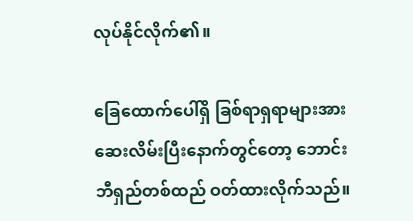လုပ်နိုင်လိုက်၏။

ခြေထောက်ပေါ်ရှိ ခြစ်ရာရှရာများအား ဆေးလိမ်းပြီးနောက်တွင်တော့ ဘောင်းဘီရှည်တစ်ထည် ဝတ်ထားလိုက်သည်။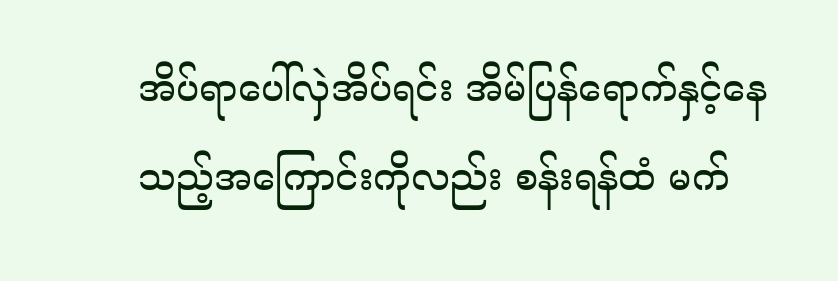အိပ်ရာပေါ်လှဲအိပ်ရင်း အိမ်ပြန်ရောက်နှင့်နေသည့်အကြောင်းကိုလည်း စန်းရန်ထံ မက်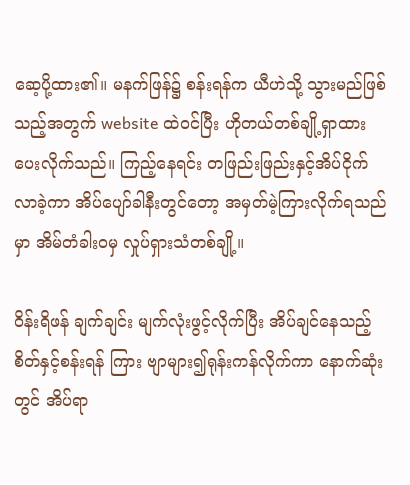ဆေ့ပို့ထား၏။ မနက်ဖြန်၌ စန်းရန်က ယီဟဲသို့ သွားမည်ဖြစ်သည့်အတွက် website ထဲဝင်ပြီး ဟိုတယ်တစ်ချို့ရှာထားပေးလိုက်သည်။ ကြည့်နေရင်း တဖြည်းဖြည်းနှင့်အိပ်ငိုက်လာခဲ့ကာ အိပ်ပျော်ခါနီးတွင်တော့ အမှတ်မဲ့ကြားလိုက်ရသည်မှာ အိမ်တံခါးဝမှ လှုပ်ရှားသံတစ်ချို့။

ဝိန်းရိဖန် ချက်ချင်း မျက်လုံးဖွင့်လိုက်ပြီး အိပ်ချင်နေသည့်စိတ်နှင့်စန်းရန် ကြား ဗျာများ၍ရုန်းကန်လိုက်ကာ နောက်ဆုံးတွင် အိပ်ရာ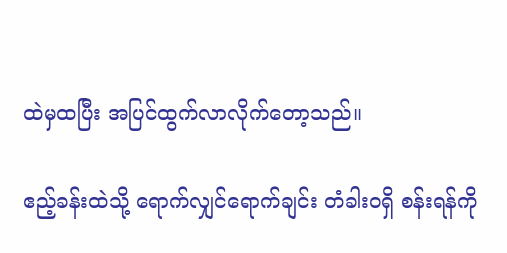ထဲမှထပြီး အပြင်ထွက်လာလိုက်တော့သည်။

ဧည့်ခန်းထဲသို့ ရောက်လျှင်ရောက်ချင်း တံခါးဝရှိ စန်းရန်ကို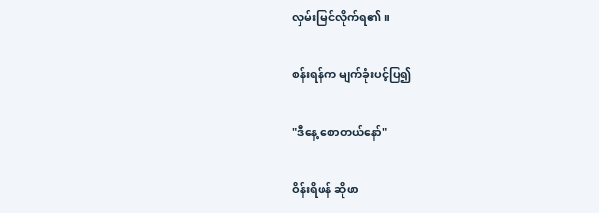လှမ်းမြင်လိုက်ရ၏။

စန်းရန်က မျက်ခုံးပင့်ပြ၍

"ဒီနေ့ စောတယ်နော်"

ဝိန်းရိဖန် ဆိုဖာ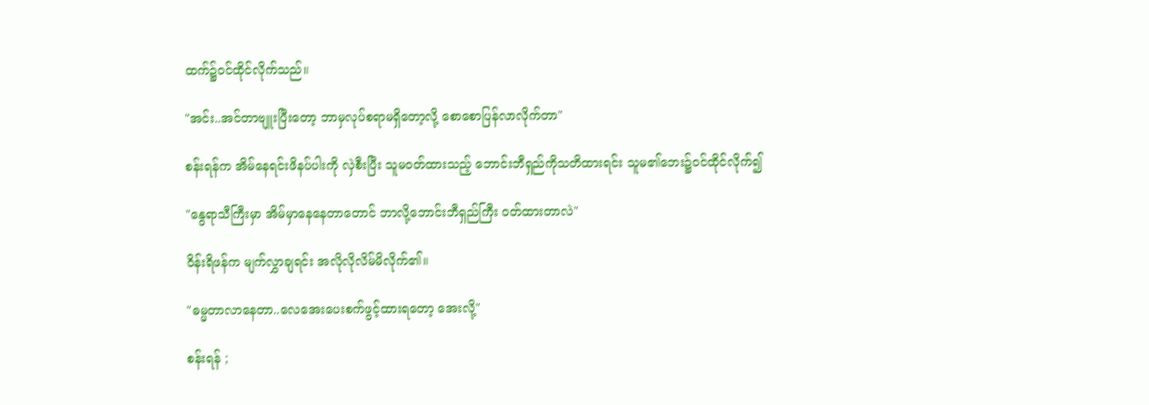ထက်၌ဝင်ထိုင်လိုက်သည်။

"အင်း..အင်တာဗျူးပြီးတော့ ဘာမှလုပ်စရာမရှိတော့လို့ စောစောပြန်လာလိုက်တာ"

စန်းရန်က အိမ်နေရင်းဖိနပ်ပါးကို လှဲစီးပြီး သူမဝတ်ထားသည့် ဘောင်းဘီရှည်ကိုသတိထားရင်း သူမ၏ဘေး၌ဝင်ထိုင်လိုက်၍

"နွေရာသီကြီးမှာ အိမ်မှာနေနေတာတောင် ဘာလို့ဘောင်းဘီရှည်ကြီး ဝတ်ထားတာလဲ"

ဝိန်းရိဖန်က မျက်လွှာချရင်း အလိုလိုလိမ်မိလိုက်၏။

"ဓမ္မတာလာနေတာ..လေအေးပေးစက်ဖွင့်ထားရတော့ အေးလို့"

စန်းရန် ;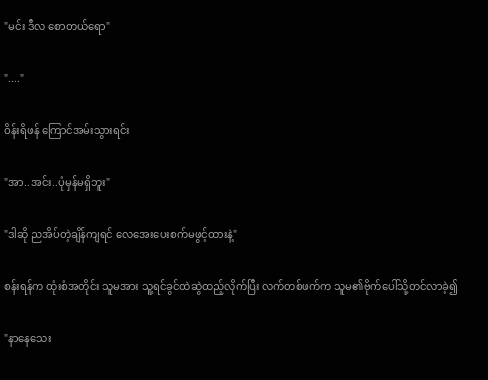"မင်း ဒီလ စောတယ်ရော"

"...."

ဝိန်းရိဖန် ကြောင်အမ်းသွားရင်း

"အာ..အင်း..ပုံမှန်မရှိဘူး"

"ဒါဆို ညအိပ်တဲ့ချိန်ကျရင် လေအေးပေးစက်မဖွင့်ထားနဲ့"

စန်းရန်က ထုံးစံအတိုင်း သူမအား သူ့ရင်ခွင်ထဲဆွဲထည့်လိုက်ပြီး လက်တစ်ဖက်က သူမ၏ဗိုက်ပေါ်သို့တင်လာခဲ့၍

"နာနေသေး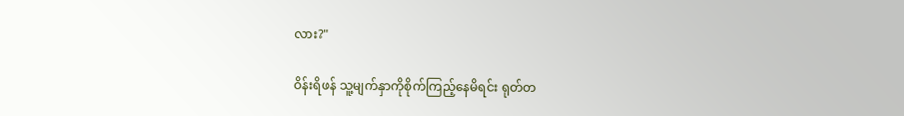လား?"

ဝိန်းရိဖန် သူ့မျက်နှာကိုစိုက်ကြည့်နေမိရင်း ရုတ်တ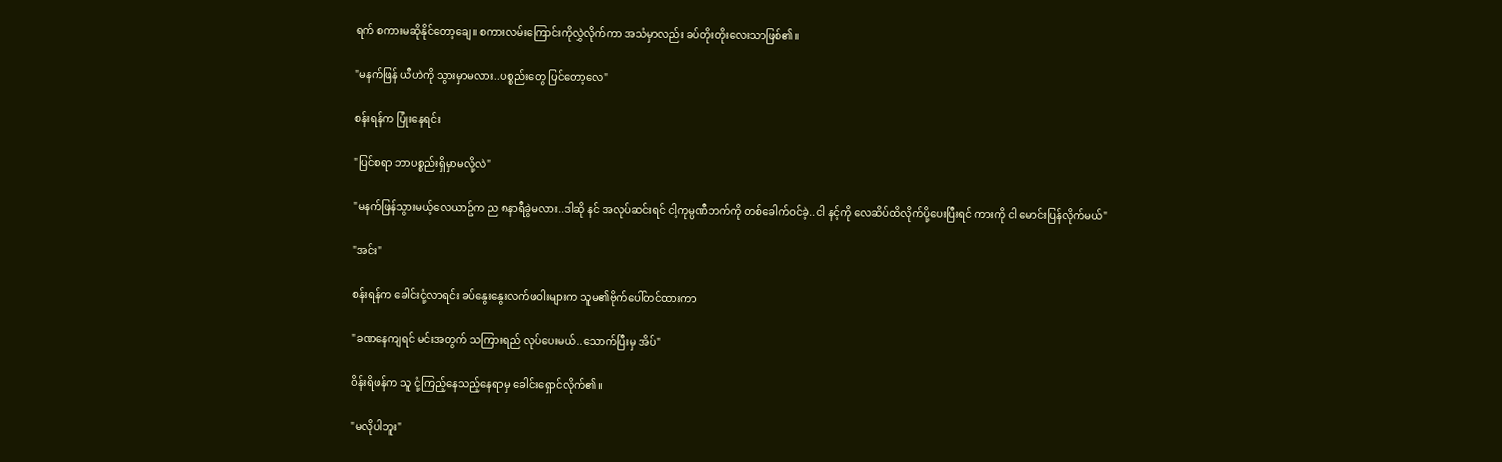ရက် စကားမဆိုနိုင်တော့ချေ။ စကားလမ်းကြောင်းကိုလွှဲလိုက်ကာ အသံမှာလည်း ခပ်တိုးတိုးလေးသာဖြစ်၏။

"မနက်ဖြန် ယီဟဲကို သွားမှာမလား..ပစ္စည်းတွေ ပြင်တော့လေ"

စန်းရန်က ပြုံးနေရင်း

"ပြင်စရာ ဘာပစ္စည်းရှိမှာမလို့လဲ"

"မနက်ဖြန်သွားမယ့်လေယာဥ်က ည ၈နာရီခွဲမလား..ဒါဆို နင် အလုပ်ဆင်းရင် ငါ့ကုမ္ပဏီဘက်ကို တစ်ခေါက်ဝင်ခဲ့..ငါ နင့်ကို လေဆိပ်ထိလိုက်ပို့ပေးပြီးရင် ကားကို ငါ မောင်းပြန်လိုက်မယ်"

"အင်း"

စန်းရန်က ခေါင်းငုံ့လာရင်း ခပ်နွေးနွေးလက်ဖဝါးများက သူမ၏ဗိုက်ပေါ်တင်ထားကာ

"ခဏနေကျရင် မင်းအတွက် သကြားရည် လုပ်ပေးမယ်..သောက်ပြီးမှ အိပ်"

ဝိန်းရိဖန်က သူ ငုံ့ကြည့်နေသည့်နေရာမှ ခေါင်းရှောင်လိုက်၏။

"မလိုပါဘူး"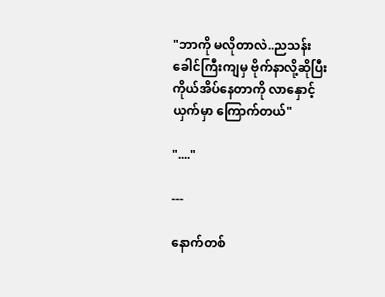"ဘာကို မလိုတာလဲ..ညသန်းခေါင်ကြီးကျမှ ဗိုက်နာလို့ဆိုပြီး ကိုယ်အိပ်နေတာကို လာနှောင့်ယှက်မှာ ကြောက်တယ်"

"...."

---

နောက်တစ်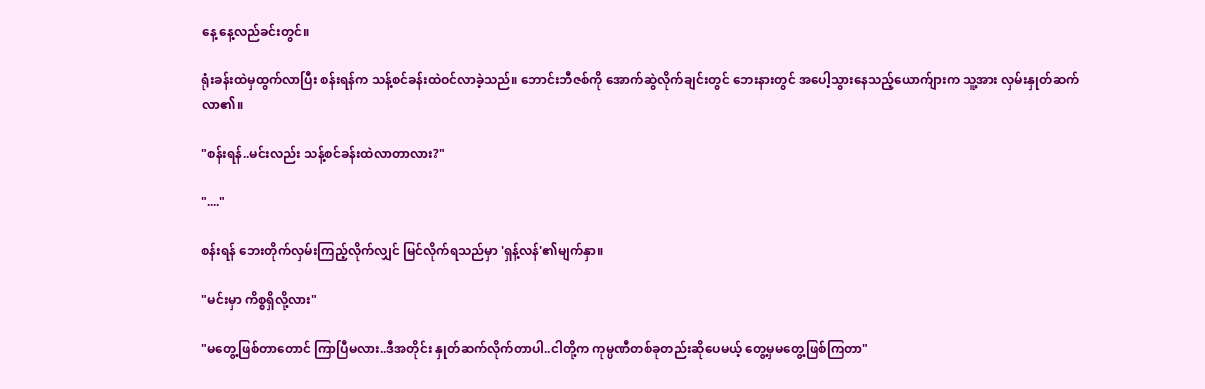နေ့ နေ့လည်ခင်းတွင်။

ရုံးခန်းထဲမှထွက်လာပြီး စန်းရန်က သန့်စင်ခန်းထဲဝင်လာခဲ့သည်။ ဘောင်းဘီဇစ်ကို အောက်ဆွဲလိုက်ချင်းတွင် ဘေးနားတွင် အပေါ့သွားနေသည့်ယောက်ျားက သူ့အား လှမ်းနှုတ်ဆက်လာ၏။

"စန်းရန်..မင်းလည်း သန့်စင်ခန်းထဲလာတာလား?"

"...."

စန်းရန် ဘေးတိုက်လှမ်းကြည့်လိုက်လျှင် မြင်လိုက်ရသည်မှာ 'ရှန့်လန်'၏မျက်နှာ။

"မင်းမှာ ကိစ္စရှိလို့လား"

"မတွေ့ဖြစ်တာတောင် ကြာပြီမလား..ဒီအတိုင်း နှုတ်ဆက်လိုက်တာပါ..ငါတို့က ကုမ္ပဏီတစ်ခုတည်းဆိုပေမယ့် တွေ့မှမတွေ့ဖြစ်ကြတာ"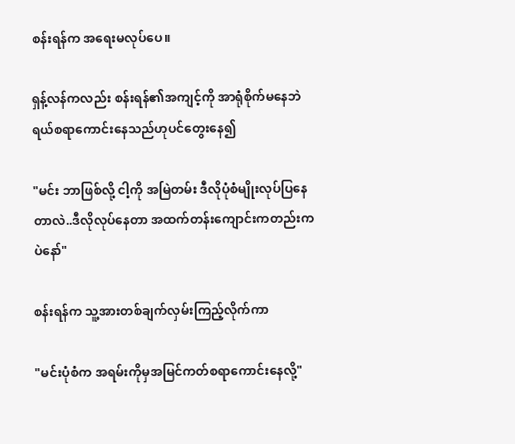စန်းရန်က အရေးမလုပ်ပေ။

ရှန့်လန်ကလည်း စန်းရန်၏အကျင့်ကို အာရုံစိုက်မနေဘဲ ရယ်စရာကောင်းနေသည်ဟုပင်တွေးနေ၍

"မင်း ဘာဖြစ်လို့ ငါ့ကို အမြဲတမ်း ဒီလိုပုံစံမျိုးလုပ်ပြနေတာလဲ..ဒီလိုလုပ်နေတာ အထက်တန်းကျောင်းကတည်းကပဲနော်"

စန်းရန်က သူ့အားတစ်ချက်လှမ်းကြည့်လိုက်ကာ

"မင်းပုံစံက အရမ်းကိုမှအမြင်ကတ်စရာကောင်းနေလို့"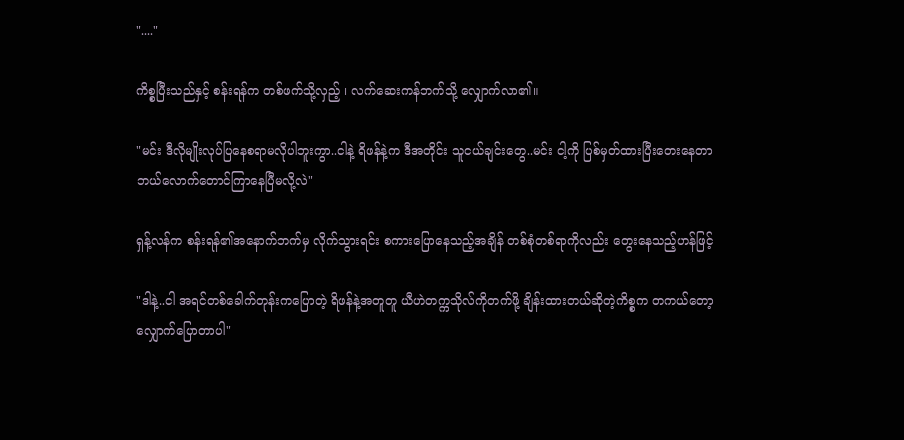"...."

ကိစ္စပြီးသည်နှင့် စန်းရန်က တစ်ဖက်သို့လှည့် ၊ လက်ဆေးကန်ဘက်သို့ လျှောက်လာ၏။

"မင်း ဒီလိုမျိုးလုပ်ပြနေစရာမလိုပါဘူးကွာ..ငါနဲ့ ရိဖန်နဲ့က ဒီအတိုင်း သူငယ်ချင်းတွေ..မင်း ငါ့ကို ပြစ်မှတ်ထားပြီးတေးနေတာ ဘယ်လောက်တောင်ကြာနေပြီမလို့လဲ"

ရှန့်လန်က စန်းရန်၏အနောက်ဘက်မှ လိုက်သွားရင်း စကားပြောနေသည့်အချိန် တစ်စုံတစ်ရာကိုလည်း တွေးနေသည့်ဟန်ဖြင့်

"ဒါနဲ့..ငါ အရင်တစ်ခေါက်တုန်းကပြောတဲ့ ရိဖန်နဲ့အတူတူ ယီဟဲတက္ကသိုလ်ကိုတက်ဖို့ ချိန်းထားတယ်ဆိုတဲ့ကိစ္စက တကယ်တော့ လျှောက်ပြောတာပါ"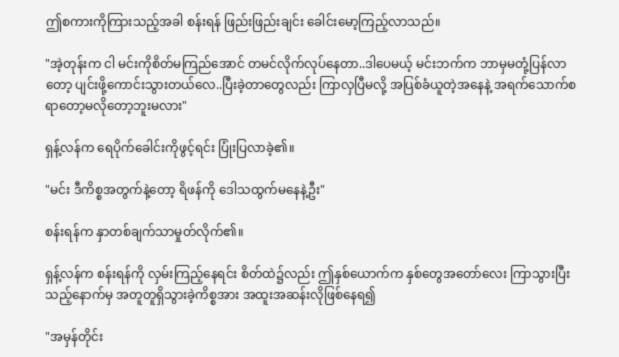ဤစကားကိုကြားသည့်အခါ စန်းရန် ဖြည်းဖြည်းချင်း ခေါင်းမော့ကြည့်လာသည်။

"အဲ့တုန်းက ငါ မင်းကိုစိတ်မကြည်အောင် တမင်လိုက်လုပ်နေတာ..ဒါပေမယ့် မင်းဘက်က ဘာမှမတုံ့ပြန်လာတော့ ပျင်းဖို့ကောင်းသွားတယ်လေ..ပြီးခဲ့တာတွေလည်း ကြာလှပြီမလို့ အပြစ်ခံယူတဲ့အနေနဲ့ အရက်သောက်စရာတော့မလိုတော့ဘူးမလား"

ရှန့်လန်က ရေပိုက်ခေါင်းကိုဖွင့်ရင်း ပြုံးပြလာခဲ့၏။

"မင်း ဒီကိစ္စအတွက်နဲ့တော့ ရိဖန်ကို ဒေါသထွက်မနေနဲ့ဦး"

စန်းရန်က နှာတစ်ချက်သာမှုတ်လိုက်၏။

ရှန့်လန်က စန်းရန်ကို လှမ်းကြည့်နေရင်း စိတ်ထဲ၌လည်း ဤနှစ်ယောက်က နှစ်တွေအတော်လေး ကြာသွားပြီးသည့်နောက်မှ အတူတူရှိသွားခဲ့ကိစ္စအား အထူးအဆန်းလိုဖြစ်နေရ၍

"အမှန်တိုင်း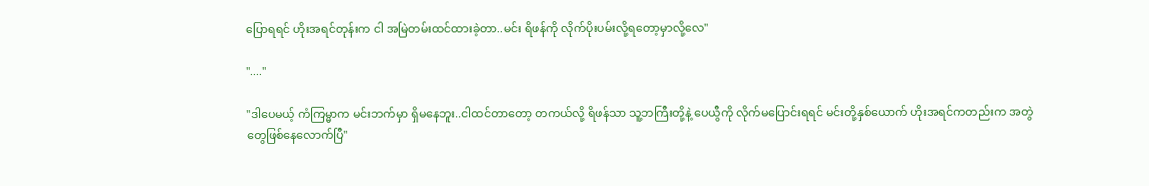ပြောရရင် ဟိုးအရင်တုန်းက ငါ အမြဲတမ်းထင်ထားခဲ့တာ..မင်း ရိဖန်ကို လိုက်ပိုးပမ်းလို့ရတော့မှာလို့လေ"

"...."

"ဒါပေမယ့် ကံကြမ္မာက မင်းဘက်မှာ ရှိမနေဘူး..ငါထင်တာတော့ တကယ်လို့ ရိဖန်သာ သူ့ဘကြီးတို့နဲ့ ပေယွီကို လိုက်မပြောင်းရရင် မင်းတို့နှစ်ယောက် ဟိုးအရင်ကတည်းက အတွဲတွေဖြစ်နေလောက်ပြီ"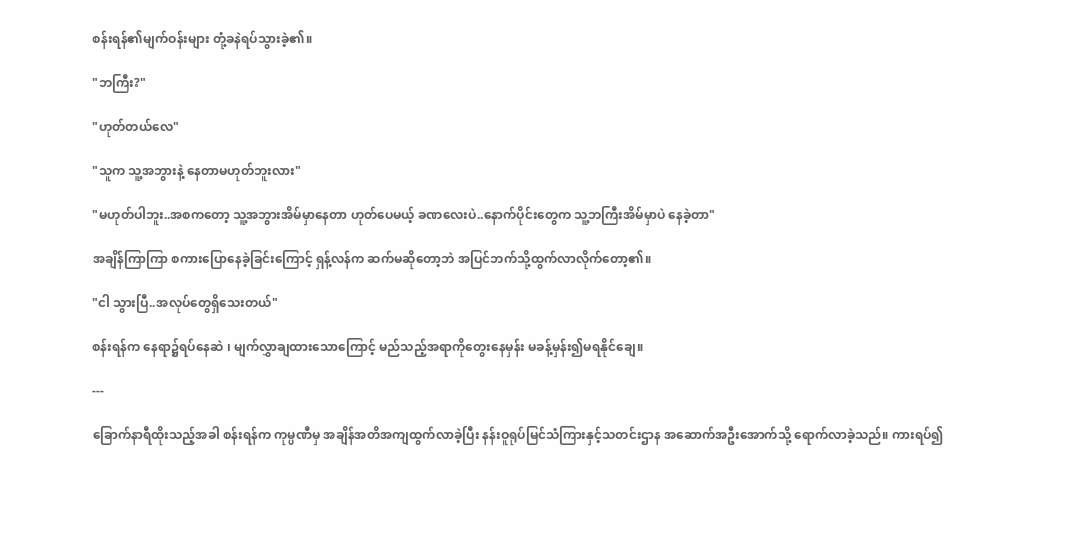စန်းရန်၏မျက်ဝန်းများ တုံ့ခနဲရပ်သွားခဲ့၏။

"ဘကြီး?"

"ဟုတ်တယ်လေ"

"သူက သူ့အဘွားနဲ့ နေတာမဟုတ်ဘူးလား"

"မဟုတ်ပါဘူး..အစကတော့ သူ့အဘွားအိမ်မှာနေတာ ဟုတ်ပေမယ့် ခဏလေးပဲ..နောက်ပိုင်းတွေက သူ့ဘကြီးအိမ်မှာပဲ နေခဲ့တာ"

အချိန်ကြာကြာ စကားပြောနေခဲ့ခြင်းကြောင့် ရှန့်လန်က ဆက်မဆိုတော့ဘဲ အပြင်ဘက်သို့ထွက်လာလိုက်တော့၏။

"ငါ သွားပြီ..အလုပ်တွေရှိသေးတယ်"

စန်းရန်က နေရာ၌ရပ်နေဆဲ ၊ မျက်လွှာချထားသောကြောင့် မည်သည့်အရာကိုတွေးနေမှန်း မခန့်မှန်း၍မရနိုင်ချေ။

---

ခြောက်နာရီထိုးသည့်အခါ စန်းရန်က ကုမ္ပဏီမှ အချိန်အတိအကျထွက်လာခဲ့ပြီး နန်းဝူရုပ်မြင်သံကြားနှင့်သတင်းဌာန အဆောက်အဦးအောက်သို့ ရောက်လာခဲ့သည်။ ကားရပ်၍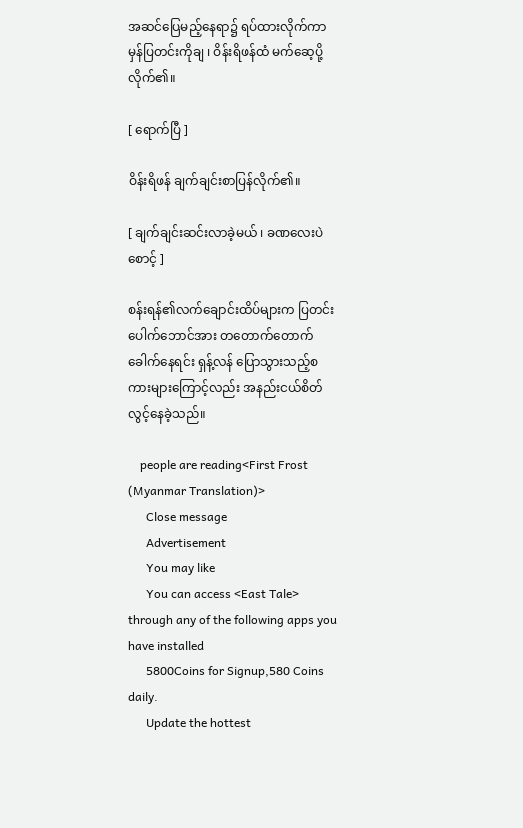အဆင်ပြေမည့်နေရာ၌ ရပ်ထားလိုက်ကာ မှန်ပြတင်းကိုချ ၊ ဝိန်းရိဖန်ထံ မက်ဆေ့ပို့လိုက်၏။

[ ရောက်ပြီ ]

ဝိန်းရိဖန် ချက်ချင်းစာပြန်လိုက်၏။

[ ချက်ချင်းဆင်းလာခဲ့မယ် ၊ ခဏလေးပဲစောင့် ]

စန်းရန်၏လက်ချောင်းထိပ်များက ပြတင်းပေါက်ဘောင်အား တတောက်တောက်ခေါက်နေရင်း ရှန့်လန် ပြောသွားသည့်စကားများကြောင့်လည်း အနည်းငယ်စိတ်လွင့်နေခဲ့သည်။

    people are reading<First Frost (Myanmar Translation)>
      Close message
      Advertisement
      You may like
      You can access <East Tale> through any of the following apps you have installed
      5800Coins for Signup,580 Coins daily.
      Update the hottest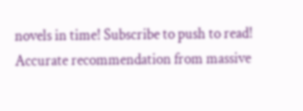novels in time! Subscribe to push to read! Accurate recommendation from massive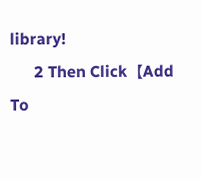library!
      2 Then Click【Add To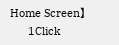Home Screen】
      1Click